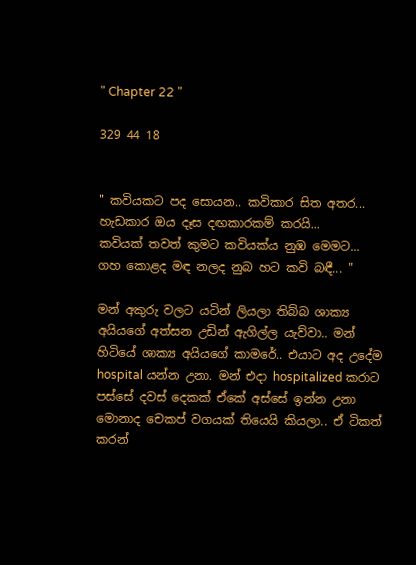" Chapter 22 "

329 44 18


" කවියකට පද සොයන.. කවිකාර සිත අතර...
හැඩකාර ඔය දෑස දඟකාරකම් කරයි...
කවියක් තවත් කුමට කවියක්ය නුඹ මෙමට...
ගහ කොළද මඳ නලද නුබ හට කවි බඳී... "

මන් අකුරු වලට යටින් ලියලා තිබ්බ ශාක්‍ය අයියගේ අත්සන උඩින් ඇගිල්ල යැව්වා.. මන් හිටියේ ශාක්‍ය අයියගේ කාමරේ.. එයාට අද උදේම hospital යන්න උනා. මන් එදා hospitalized කරාට පස්සේ දවස් දෙකක් ඒකේ අස්සේ ඉන්න උනා මොනාද චෙකප් වගයක් තියෙයි කියලා.. ඒ ටිකත් කරන්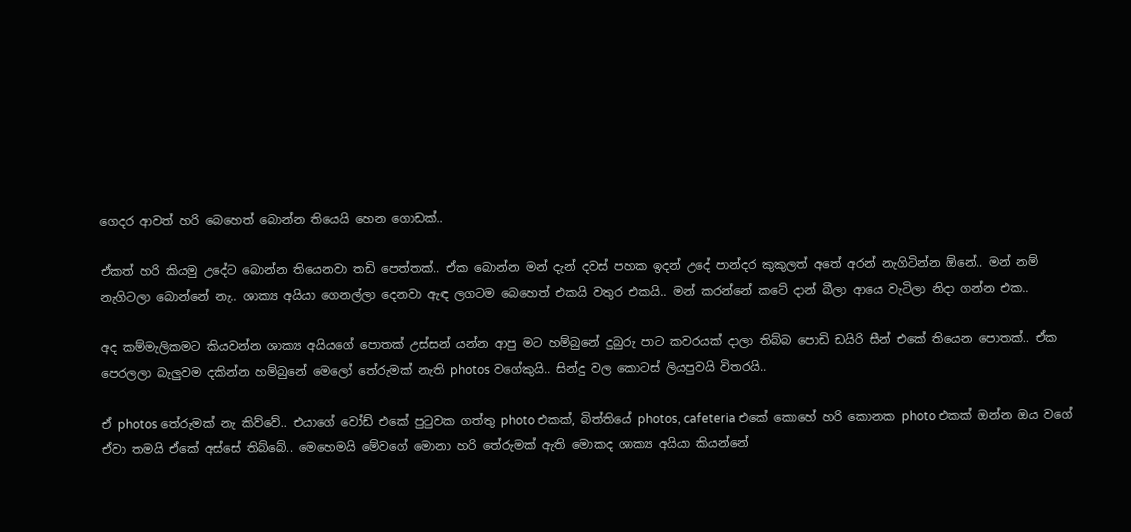ගෙදර ආවත් හරි බෙහෙත් බොන්න තියෙයි හෙන ගොඩක්..

ඒකත් හරි කියමු උදේට බොන්න තියෙනවා තඩි පෙත්තක්.. ඒක බොන්න මන් දැන් දවස් පහක ඉදන් උදේ පාන්දර කුකුලත් අතේ අරන් නැගිටින්න ඕනේ.. මන් නම් නැගිටලා බොන්නේ නැ.. ශාක්‍ය අයියා ගෙනල්ලා දෙනවා ඇඳ ලගටම බෙහෙත් එකයි වතුර එකයි.. මන් කරන්නේ කටේ දාන් බීලා ආයෙ වැටිලා නිදා ගන්න එක..

අද කම්මැලිකමට කියවන්න ශාක්‍ය අයියගේ පොතක් උස්සන් යන්න ආපු මට හම්බුනේ දුබුරු පාට කවරයක් දාලා තිබ්බ පොඩි ඩයිරි සීන් එකේ තියෙන පොතක්.. ඒක පෙරලලා බැලුවම දකින්න හම්බුනේ මෙලෝ තේරුමක් නැති photos වගේකුයි.. සින්දු වල කොටස් ලියපුවයි විතරයි..

ඒ photos තේරුමක් නැ කිව්වේ.. එයාගේ වෝඩ් එකේ පුටුවක ගත්තු photo එකක්, බිත්තියේ photos, cafeteria එකේ කොහේ හරි කොනක photo එකක් ඔන්න ඔය වගේ ඒවා තමයි ඒකේ අස්සේ තිබ්බේ.. මෙහෙමයි මේවගේ මොනා හරි තේරුමක් ඇති මොකද ශාක්‍ය අයියා කියන්නේ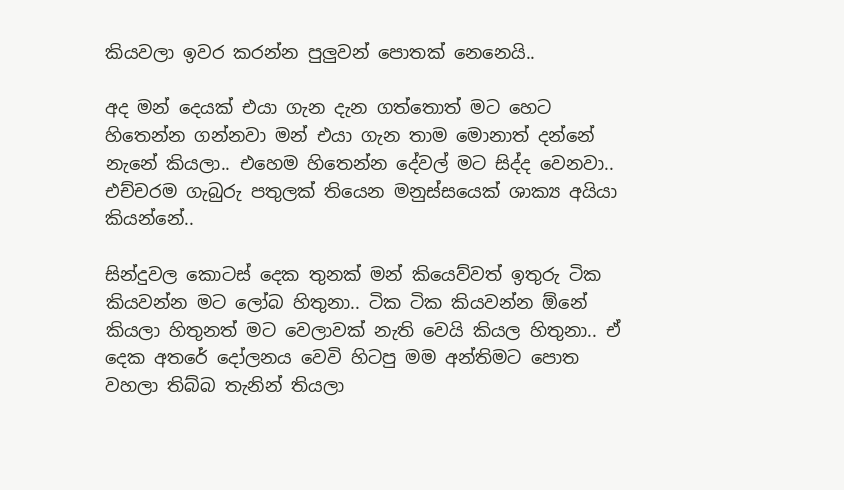කියවලා ඉවර කරන්න පුලුවන් පොතක් නෙනෙයි..

අද මන් දෙයක් එයා ගැන දැන ගත්තොත් මට හෙට හිතෙන්න ගන්නවා මන් එයා ගැන තාම මොනාත් දන්නේ නැනේ කියලා.. එහෙම හිතෙන්න දේවල් මට සිද්ද වෙනවා.. එච්චරම ගැබුරු පතුලක් තියෙන මනුස්සයෙක් ශාක්‍ය අයියා කියන්නේ..

සින්දුවල කොටස් දෙක තුනක් මන් කියෙව්වත් ඉතුරු ටික කියවන්න මට ලෝබ හිතුනා.. ටික ටික කියවන්න ඕනේ කියලා හිතුනත් මට වෙලාවක් නැති වෙයි කියල හිතුනා.. ඒ දෙක අතරේ දෝලනය වෙවි හිටපු මම අන්තිමට පොත වහලා තිබ්බ තැනින් තියලා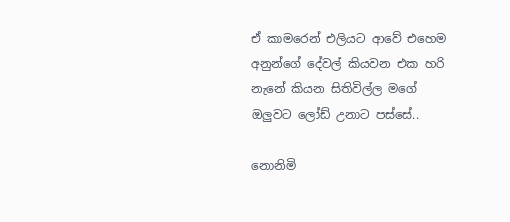ඒ කාමරෙන් එලියට ආවේ එහෙම අනුන්ගේ දේවල් කියවන එක හරි නැනේ කියන සිතිවිල්ල මගේ ඔලුවට ලෝඩ් උනාට පස්සේ..

නොනිමි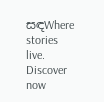සඳWhere stories live. Discover now